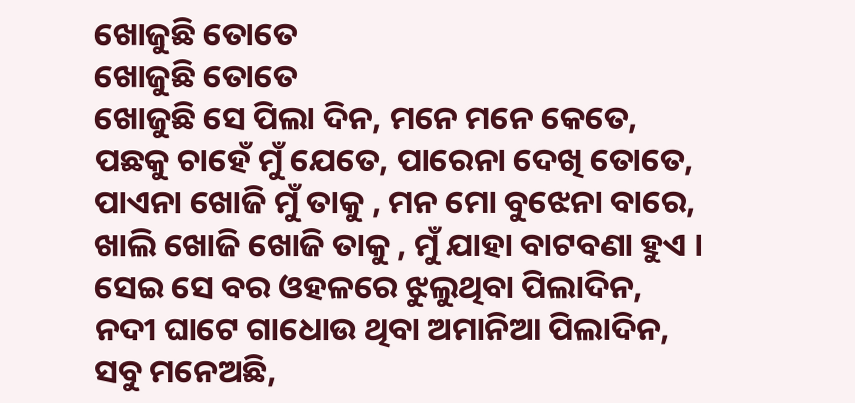ଖୋଜୁଛି ତୋତେ
ଖୋଜୁଛି ତୋତେ
ଖୋଜୁଛି ସେ ପିଲା ଦିନ, ମନେ ମନେ କେତେ,
ପଛକୁ ଚାହେଁ ମୁଁ ଯେତେ, ପାରେନା ଦେଖି ତୋତେ,
ପାଏନା ଖୋଜି ମୁଁ ତାକୁ , ମନ ମୋ ବୁଝେନା ବାରେ,
ଖାଲି ଖୋଜି ଖୋଜି ତାକୁ , ମୁଁ ଯାହା ବାଟବଣା ହୁଏ ।
ସେଇ ସେ ବର ଓହଳରେ ଝୁଲୁଥିବା ପିଲାଦିନ,
ନଦୀ ଘାଟେ ଗାଧୋଉ ଥିବା ଅମାନିଆ ପିଲାଦିନ,
ସବୁ ମନେଅଛି,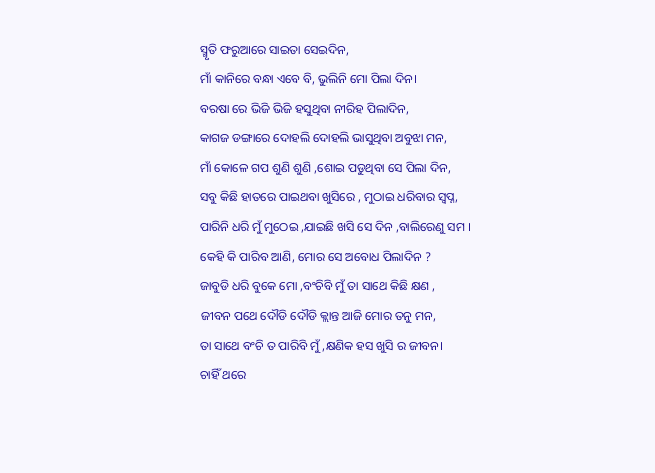ସ୍ମୃତି ଫରୁଆରେ ସାଇତା ସେଇଦିନ,
ମାଁ କାନିରେ ବନ୍ଧା ଏବେ ବି, ଭୁଲିନି ମୋ ପିଲା ଦିନ।
ବରଷା ରେ ଭିଜି ଭିଜି ହସୁଥିବା ନୀରିହ ପିଲାଦିନ,
କାଗଜ ଡଙ୍ଗାରେ ଦୋହଲି ଦୋହଲି ଭାସୁଥିବା ଅବୁଝା ମନ,
ମାଁ କୋଳେ ଗପ ଶୁଣି ଶୁଣି ,ଶୋଇ ପଡୁଥିବା ସେ ପିଲା ଦିନ,
ସବୁ କିଛି ହାତରେ ପାଇଥବା ଖୁସିରେ , ମୁଠାଇ ଧରିବାର ସ୍ବପ୍ନ,
ପାରିନି ଧରି ମୁଁ ମୁଠେଇ ,ଯାଇଛି ଖସି ସେ ଦିନ ,ବାଲିରେଣୁ ସମ ।
କେହି କି ପାରିବ ଆଣି, ମୋର ସେ ଅବୋଧ ପିଲାଦିନ ?
ଜାବୁଡି ଧରି ବୁକେ ମୋ ,ବଂଚିବି ମୁଁ ତା ସାଥେ କିଛି କ୍ଷଣ ,
ଜୀବନ ପଥେ ଦୌଡି ଦୌଡି କ୍ଲାନ୍ତ ଆଜି ମୋର ତନୁ ମନ,
ତା ସାଥେ ବଂଚି ତ ପାରିବି ମୁଁ ,କ୍ଷଣିକ ହସ ଖୁସି ର ଜୀବନ।
ଚାହିଁ ଥରେ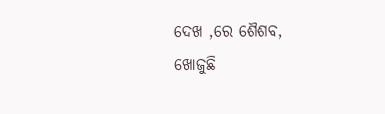ଦେଖ ,ରେ ଶୈଶବ,
ଖୋଜୁଛି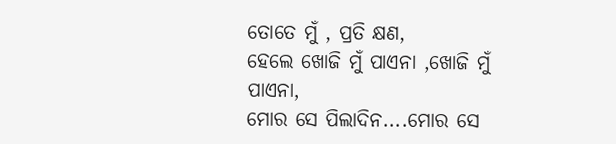ତୋତେ ମୁଁ , ପ୍ରତି କ୍ଷଣ,
ହେଲେ ଖୋଜି ମୁଁ ପାଏନା ,ଖୋଜି ମୁଁ ପାଏନା,
ମୋର ସେ ପିଲାଦିନ....ମୋର ସେ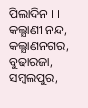ପିଲାଦିନ । ।
କଲ୍ଯାଣୀ ନନ୍ଦ,
କଲ୍ଯାଣନଗର, ବୁଢାରଜା, ସମ୍ବଲପୁର,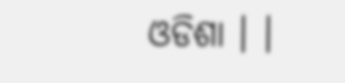ଓଡିଶା । ।